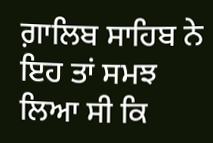ਗ਼ਾਲਿਬ ਸਾਹਿਬ ਨੇ ਇਹ ਤਾਂ ਸਮਝ ਲਿਆ ਸੀ ਕਿ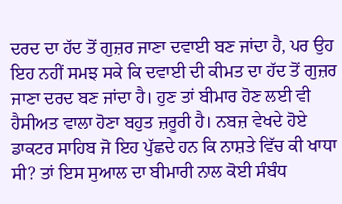ਦਰਦ ਦਾ ਹੱਦ ਤੋਂ ਗੁਜ਼ਰ ਜਾਣਾ ਦਵਾਈ ਬਣ ਜਾਂਦਾ ਹੈ, ਪਰ ਉਹ ਇਹ ਨਹੀਂ ਸਮਝ ਸਕੇ ਕਿ ਦਵਾਈ ਦੀ ਕੀਮਤ ਦਾ ਹੱਦ ਤੋਂ ਗੁਜ਼ਰ ਜਾਣਾ ਦਰਦ ਬਣ ਜਾਂਦਾ ਹੈ। ਹੁਣ ਤਾਂ ਬੀਮਾਰ ਹੋਣ ਲਈ ਵੀ ਹੈਸੀਅਤ ਵਾਲਾ ਹੋਣਾ ਬਹੁਤ ਜ਼ਰੂਰੀ ਹੈ। ਨਬਜ਼ ਵੇਖਦੇ ਹੋਏ ਡਾਕਟਰ ਸਾਹਿਬ ਜੋ ਇਹ ਪੁੱਛਦੇ ਹਨ ਕਿ ਨਾਸ਼ਤੇ ਵਿੱਚ ਕੀ ਖਾਧਾ ਸੀ? ਤਾਂ ਇਸ ਸੁਆਲ ਦਾ ਬੀਮਾਰੀ ਨਾਲ ਕੋਈ ਸੰਬੰਧ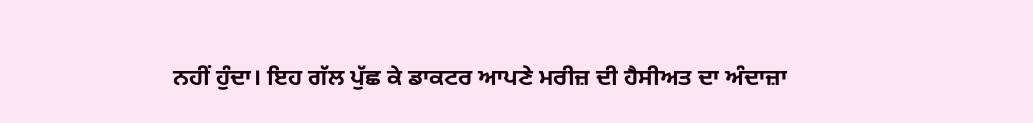ਨਹੀਂ ਹੁੰਦਾ। ਇਹ ਗੱਲ ਪੁੱਛ ਕੇ ਡਾਕਟਰ ਆਪਣੇ ਮਰੀਜ਼ ਦੀ ਹੈਸੀਅਤ ਦਾ ਅੰਦਾਜ਼ਾ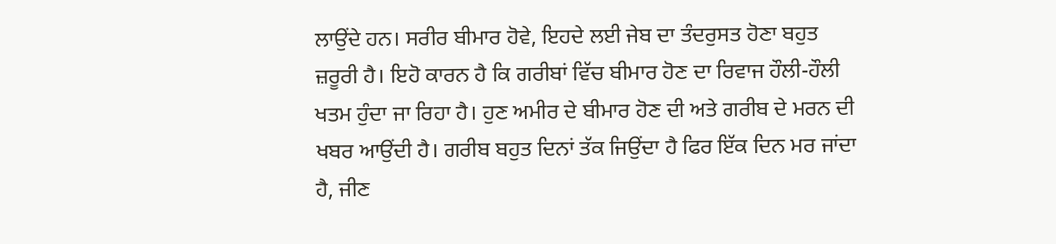ਲਾਉਂਦੇ ਹਨ। ਸਰੀਰ ਬੀਮਾਰ ਹੋਵੇ, ਇਹਦੇ ਲਈ ਜੇਬ ਦਾ ਤੰਦਰੁਸਤ ਹੋਣਾ ਬਹੁਤ ਜ਼ਰੂਰੀ ਹੈ। ਇਹੋ ਕਾਰਨ ਹੈ ਕਿ ਗਰੀਬਾਂ ਵਿੱਚ ਬੀਮਾਰ ਹੋਣ ਦਾ ਰਿਵਾਜ ਹੌਲੀ-ਹੌਲੀ ਖਤਮ ਹੁੰਦਾ ਜਾ ਰਿਹਾ ਹੈ। ਹੁਣ ਅਮੀਰ ਦੇ ਬੀਮਾਰ ਹੋਣ ਦੀ ਅਤੇ ਗਰੀਬ ਦੇ ਮਰਨ ਦੀ ਖਬਰ ਆਉਂਦੀ ਹੈ। ਗਰੀਬ ਬਹੁਤ ਦਿਨਾਂ ਤੱਕ ਜਿਉਂਦਾ ਹੈ ਫਿਰ ਇੱਕ ਦਿਨ ਮਰ ਜਾਂਦਾ ਹੈ, ਜੀਣ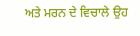ਅਤੇ ਮਰਨ ਦੇ ਵਿਚਾਲੇ ਉਹ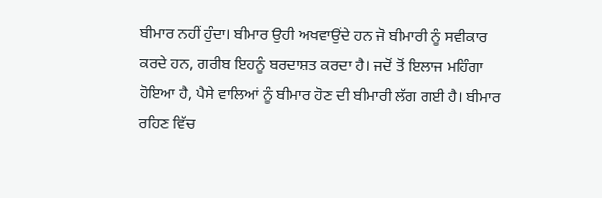ਬੀਮਾਰ ਨਹੀਂ ਹੁੰਦਾ। ਬੀਮਾਰ ਉਹੀ ਅਖਵਾਉਂਦੇ ਹਨ ਜੋ ਬੀਮਾਰੀ ਨੂੰ ਸਵੀਕਾਰ ਕਰਦੇ ਹਨ, ਗਰੀਬ ਇਹਨੂੰ ਬਰਦਾਸ਼ਤ ਕਰਦਾ ਹੈ। ਜਦੋਂ ਤੋਂ ਇਲਾਜ ਮਹਿੰਗਾ ਹੋਇਆ ਹੈ, ਪੈਸੇ ਵਾਲਿਆਂ ਨੂੰ ਬੀਮਾਰ ਹੋਣ ਦੀ ਬੀਮਾਰੀ ਲੱਗ ਗਈ ਹੈ। ਬੀਮਾਰ ਰਹਿਣ ਵਿੱਚ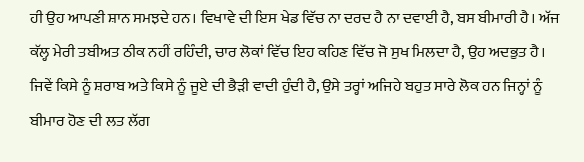ਹੀ ਉਹ ਆਪਣੀ ਸ਼ਾਨ ਸਮਝਦੇ ਹਨ। ਵਿਖਾਵੇ ਦੀ ਇਸ ਖੇਡ ਵਿੱਚ ਨਾ ਦਰਦ ਹੈ ਨਾ ਦਵਾਈ ਹੈ, ਬਸ ਬੀਮਾਰੀ ਹੈ। ਅੱਜ ਕੱਲ੍ਹ ਮੇਰੀ ਤਬੀਅਤ ਠੀਕ ਨਹੀਂ ਰਹਿੰਦੀ, ਚਾਰ ਲੋਕਾਂ ਵਿੱਚ ਇਹ ਕਹਿਣ ਵਿੱਚ ਜੋ ਸੁਖ ਮਿਲਦਾ ਹੈ, ਉਹ ਅਦਭੁਤ ਹੈ। ਜਿਵੇਂ ਕਿਸੇ ਨੂੰ ਸ਼ਰਾਬ ਅਤੇ ਕਿਸੇ ਨੂੰ ਜੂਏ ਦੀ ਭੈੜੀ ਵਾਦੀ ਹੁੰਦੀ ਹੈ, ਉਸੇ ਤਰ੍ਹਾਂ ਅਜਿਹੇ ਬਹੁਤ ਸਾਰੇ ਲੋਕ ਹਨ ਜਿਨ੍ਹਾਂ ਨੂੰ ਬੀਮਾਰ ਹੋਣ ਦੀ ਲਤ ਲੱਗ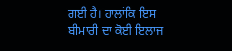ਗਈ ਹੈ। ਹਾਲਾਂਕਿ ਇਸ ਬੀਮਾਰੀ ਦਾ ਕੋਈ ਇਲਾਜ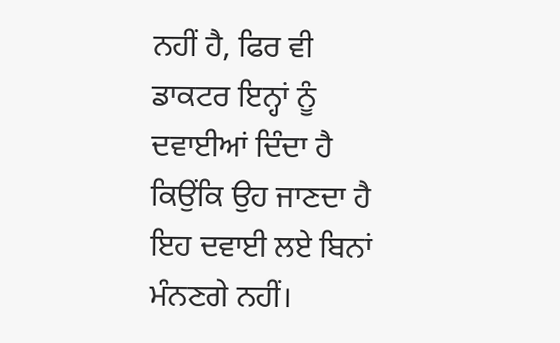ਨਹੀਂ ਹੈ, ਫਿਰ ਵੀ ਡਾਕਟਰ ਇਨ੍ਹਾਂ ਨੂੰ ਦਵਾਈਆਂ ਦਿੰਦਾ ਹੈ ਕਿਉਂਕਿ ਉਹ ਜਾਣਦਾ ਹੈ ਇਹ ਦਵਾਈ ਲਏ ਬਿਨਾਂ ਮੰਨਣਗੇ ਨਹੀਂ।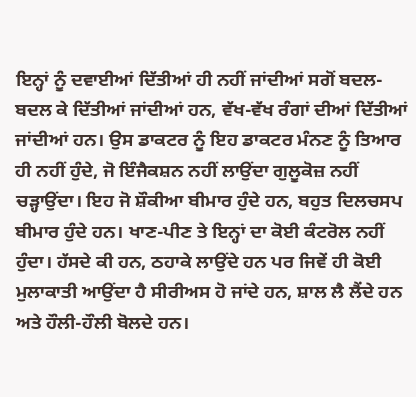ਇਨ੍ਹਾਂ ਨੂੰ ਦਵਾਈਆਂ ਦਿੱਤੀਆਂ ਹੀ ਨਹੀਂ ਜਾਂਦੀਆਂ ਸਗੋਂ ਬਦਲ-ਬਦਲ ਕੇ ਦਿੱਤੀਆਂ ਜਾਂਦੀਆਂ ਹਨ, ਵੱਖ-ਵੱਖ ਰੰਗਾਂ ਦੀਆਂ ਦਿੱਤੀਆਂ ਜਾਂਦੀਆਂ ਹਨ। ਉਸ ਡਾਕਟਰ ਨੂੰ ਇਹ ਡਾਕਟਰ ਮੰਨਣ ਨੂੰ ਤਿਆਰ ਹੀ ਨਹੀਂ ਹੁੰਦੇ, ਜੋ ਇੰਜੈਕਸ਼ਨ ਨਹੀਂ ਲਾਉਂਦਾ ਗੁਲੂਕੋਜ਼ ਨਹੀਂ ਚੜ੍ਹਾਉਂਦਾ। ਇਹ ਜੋ ਸ਼ੌਕੀਆ ਬੀਮਾਰ ਹੁੰਦੇ ਹਨ, ਬਹੁਤ ਦਿਲਚਸਪ ਬੀਮਾਰ ਹੁੰਦੇ ਹਨ। ਖਾਣ-ਪੀਣ ਤੇ ਇਨ੍ਹਾਂ ਦਾ ਕੋਈ ਕੰਟਰੋਲ ਨਹੀਂ ਹੁੰਦਾ। ਹੱਸਦੇ ਕੀ ਹਨ, ਠਹਾਕੇ ਲਾਉਂਦੇ ਹਨ ਪਰ ਜਿਵੇਂ ਹੀ ਕੋਈ ਮੁਲਾਕਾਤੀ ਆਉਂਦਾ ਹੈ ਸੀਰੀਅਸ ਹੋ ਜਾਂਦੇ ਹਨ, ਸ਼ਾਲ ਲੈ ਲੈਂਦੇ ਹਨ ਅਤੇ ਹੌਲੀ-ਹੌਲੀ ਬੋਲਦੇ ਹਨ।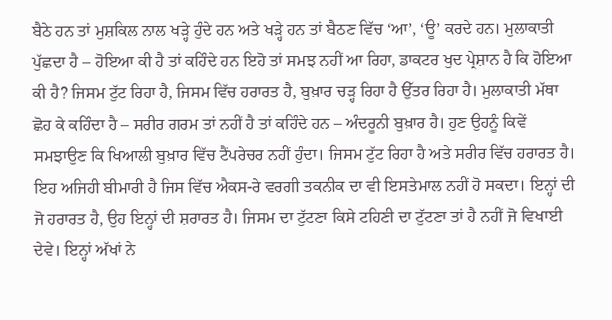ਬੈਠੇ ਹਨ ਤਾਂ ਮੁਸ਼ਕਿਲ ਨਾਲ ਖੜ੍ਹੇ ਹੁੰਦੇ ਹਨ ਅਤੇ ਖੜ੍ਹੇ ਹਨ ਤਾਂ ਬੈਠਣ ਵਿੱਚ ‘ਆ’, ‘ਊ’ ਕਰਦੇ ਹਨ। ਮੁਲਾਕਾਤੀ ਪੁੱਛਦਾ ਹੈ – ਹੋਇਆ ਕੀ ਹੈ ਤਾਂ ਕਹਿੰਦੇ ਹਨ ਇਹੋ ਤਾਂ ਸਮਝ ਨਹੀਂ ਆ ਰਿਹਾ, ਡਾਕਟਰ ਖੁਦ ਪ੍ਰੇਸ਼ਾਨ ਹੈ ਕਿ ਹੋਇਆ ਕੀ ਹੈ? ਜਿਸਮ ਟੁੱਟ ਰਿਹਾ ਹੈ, ਜਿਸਮ ਵਿੱਚ ਹਰਾਰਤ ਹੈ, ਬੁਖ਼ਾਰ ਚੜ੍ਹ ਰਿਹਾ ਹੈ ਉੱਤਰ ਰਿਹਾ ਹੈ। ਮੁਲਾਕਾਤੀ ਮੱਥਾ ਛੋਹ ਕੇ ਕਹਿੰਦਾ ਹੈ – ਸਰੀਰ ਗਰਮ ਤਾਂ ਨਹੀਂ ਹੈ ਤਾਂ ਕਹਿੰਦੇ ਹਨ – ਅੰਦਰੂਨੀ ਬੁਖ਼ਾਰ ਹੈ। ਹੁਣ ਉਹਨੂੰ ਕਿਵੇਂ ਸਮਝਾਉਣ ਕਿ ਖਿਆਲੀ ਬੁਖ਼ਾਰ ਵਿੱਚ ਟੈਂਪਰੇਚਰ ਨਹੀਂ ਹੁੰਦਾ। ਜਿਸਮ ਟੁੱਟ ਰਿਹਾ ਹੈ ਅਤੇ ਸਰੀਰ ਵਿੱਚ ਹਰਾਰਤ ਹੈ। ਇਹ ਅਜਿਹੀ ਬੀਮਾਰੀ ਹੈ ਜਿਸ ਵਿੱਚ ਐਕਸ-ਰੇ ਵਰਗੀ ਤਕਨੀਕ ਦਾ ਵੀ ਇਸਤੇਮਾਲ ਨਹੀਂ ਹੋ ਸਕਦਾ। ਇਨ੍ਹਾਂ ਦੀ ਜੋ ਹਰਾਰਤ ਹੈ, ਉਹ ਇਨ੍ਹਾਂ ਦੀ ਸ਼ਰਾਰਤ ਹੈ। ਜਿਸਮ ਦਾ ਟੁੱਟਣਾ ਕਿਸੇ ਟਹਿਣੀ ਦਾ ਟੁੱਟਣਾ ਤਾਂ ਹੈ ਨਹੀਂ ਜੋ ਵਿਖਾਈ ਦੇਵੇ। ਇਨ੍ਹਾਂ ਅੱਖਾਂ ਨੇ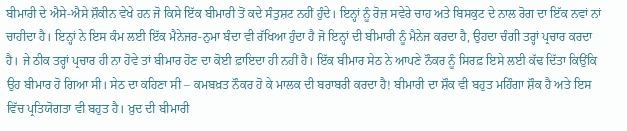ਬੀਮਾਰੀ ਦੇ ਐਸੇ-ਐਸੇ ਸ਼ੌਕੀਨ ਵੇਖੇ ਹਨ ਜੋ ਕਿਸੇ ਇੱਕ ਬੀਮਾਰੀ ਤੋਂ ਕਦੇ ਸੰਤੁਸ਼ਟ ਨਹੀਂ ਹੁੰਦੇ। ਇਨ੍ਹਾਂ ਨੂੰ ਰੋਜ਼ ਸਵੇਰੇ ਚਾਹ ਅਤੇ ਬਿਸਕੁਟ ਦੇ ਨਾਲ ਰੋਗ ਦਾ ਇੱਕ ਨਵਾਂ ਨਾਂ ਚਾਹੀਦਾ ਹੈ। ਇਨ੍ਹਾਂ ਨੇ ਇਸ ਕੰਮ ਲਈ ਇੱਕ ਮੈਨੇਜਰ-ਨੁਮਾ ਬੰਦਾ ਵੀ ਰੱਖਿਆ ਹੁੰਦਾ ਹੈ ਜੋ ਇਨ੍ਹਾਂ ਦੀ ਬੀਮਾਰੀ ਨੂੰ ਮੈਨੇਜ ਕਰਦਾ ਹੈ, ਉਹਦਾ ਚੰਗੀ ਤਰ੍ਹਾਂ ਪ੍ਰਚਾਰ ਕਰਦਾ ਹੈ। ਜੇ ਠੀਕ ਤਰ੍ਹਾਂ ਪ੍ਰਚਾਰ ਹੀ ਨਾ ਹੋਵੇ ਤਾਂ ਬੀਮਾਰ ਹੋਣ ਦਾ ਕੋਈ ਫ਼ਾਇਦਾ ਹੀ ਨਹੀਂ ਹੈ। ਇੱਕ ਬੀਮਾਰ ਸੇਠ ਨੇ ਆਪਣੇ ਨੌਕਰ ਨੂੰ ਸਿਰਫ਼ ਇਸੇ ਲਈ ਕੱਢ ਦਿੱਤਾ ਕਿਉਂਕਿ ਉਹ ਬੀਮਾਰ ਹੋ ਗਿਆ ਸੀ। ਸੇਠ ਦਾ ਕਹਿਣਾ ਸੀ – ਕਮਬਖ਼ਤ ਨੌਕਰ ਹੋ ਕੇ ਮਾਲਕ ਦੀ ਬਰਾਬਰੀ ਕਰਦਾ ਹੈ! ਬੀਮਾਰੀ ਦਾ ਸ਼ੌਕ ਵੀ ਬਹੁਤ ਮਹਿੰਗਾ ਸ਼ੌਕ ਹੈ ਅਤੇ ਇਸ ਵਿੱਚ ਪ੍ਰਤਿਯੋਗਤਾ ਵੀ ਬਹੁਤ ਹੈ। ਖ਼ੁਦ ਦੀ ਬੀਮਾਰੀ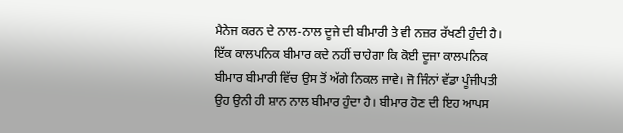ਮੈਨੇਜ ਕਰਨ ਦੇ ਨਾਲ-ਨਾਲ ਦੂਜੇ ਦੀ ਬੀਮਾਰੀ ਤੇ ਵੀ ਨਜ਼ਰ ਰੱਖਣੀ ਹੁੰਦੀ ਹੈ। ਇੱਕ ਕਾਲਪਨਿਕ ਬੀਮਾਰ ਕਦੇ ਨਹੀਂ ਚਾਹੇਗਾ ਕਿ ਕੋਈ ਦੂਜਾ ਕਾਲਪਨਿਕ ਬੀਮਾਰ ਬੀਮਾਰੀ ਵਿੱਚ ਉਸ ਤੋਂ ਅੱਗੇ ਨਿਕਲ ਜਾਵੇ। ਜੋ ਜਿੰਨਾਂ ਵੱਡਾ ਪੂੰਜੀਪਤੀ ਉਹ ਉਨੀ ਹੀ ਸ਼ਾਨ ਨਾਲ ਬੀਮਾਰ ਹੁੰਦਾ ਹੈ। ਬੀਮਾਰ ਹੋਣ ਦੀ ਇਹ ਆਪਸ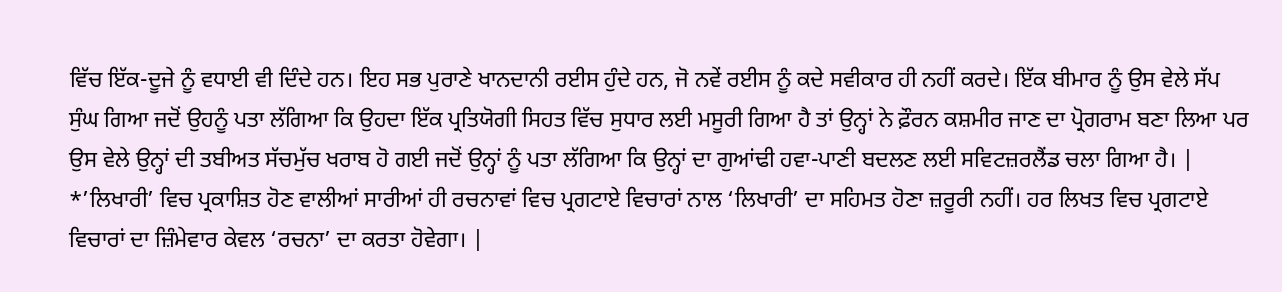ਵਿੱਚ ਇੱਕ-ਦੂਜੇ ਨੂੰ ਵਧਾਈ ਵੀ ਦਿੰਦੇ ਹਨ। ਇਹ ਸਭ ਪੁਰਾਣੇ ਖਾਨਦਾਨੀ ਰਈਸ ਹੁੰਦੇ ਹਨ, ਜੋ ਨਵੇਂ ਰਈਸ ਨੂੰ ਕਦੇ ਸਵੀਕਾਰ ਹੀ ਨਹੀਂ ਕਰਦੇ। ਇੱਕ ਬੀਮਾਰ ਨੂੰ ਉਸ ਵੇਲੇ ਸੱਪ ਸੁੰਘ ਗਿਆ ਜਦੋਂ ਉਹਨੂੰ ਪਤਾ ਲੱਗਿਆ ਕਿ ਉਹਦਾ ਇੱਕ ਪ੍ਰਤਿਯੋਗੀ ਸਿਹਤ ਵਿੱਚ ਸੁਧਾਰ ਲਈ ਮਸੂਰੀ ਗਿਆ ਹੈ ਤਾਂ ਉਨ੍ਹਾਂ ਨੇ ਫ਼ੌਰਨ ਕਸ਼ਮੀਰ ਜਾਣ ਦਾ ਪ੍ਰੋਗਰਾਮ ਬਣਾ ਲਿਆ ਪਰ ਉਸ ਵੇਲੇ ਉਨ੍ਹਾਂ ਦੀ ਤਬੀਅਤ ਸੱਚਮੁੱਚ ਖਰਾਬ ਹੋ ਗਈ ਜਦੋਂ ਉਨ੍ਹਾਂ ਨੂੰ ਪਤਾ ਲੱਗਿਆ ਕਿ ਉਨ੍ਹਾਂ ਦਾ ਗੁਆਂਢੀ ਹਵਾ-ਪਾਣੀ ਬਦਲਣ ਲਈ ਸਵਿਟਜ਼ਰਲੈਂਡ ਚਲਾ ਗਿਆ ਹੈ। |
*’ਲਿਖਾਰੀ’ ਵਿਚ ਪ੍ਰਕਾਸ਼ਿਤ ਹੋਣ ਵਾਲੀਆਂ ਸਾਰੀਆਂ ਹੀ ਰਚਨਾਵਾਂ ਵਿਚ ਪ੍ਰਗਟਾਏ ਵਿਚਾਰਾਂ ਨਾਲ ‘ਲਿਖਾਰੀ’ ਦਾ ਸਹਿਮਤ ਹੋਣਾ ਜ਼ਰੂਰੀ ਨਹੀਂ। ਹਰ ਲਿਖਤ ਵਿਚ ਪ੍ਰਗਟਾਏ ਵਿਚਾਰਾਂ ਦਾ ਜ਼ਿੰਮੇਵਾਰ ਕੇਵਲ ‘ਰਚਨਾ’ ਦਾ ਕਰਤਾ ਹੋਵੇਗਾ। |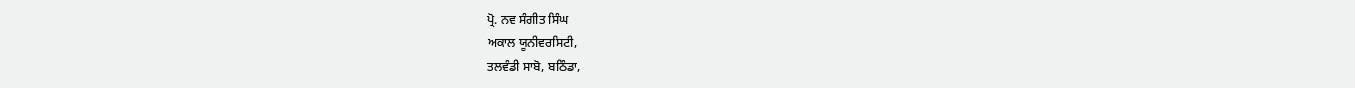ਪ੍ਰੋ. ਨਵ ਸੰਗੀਤ ਸਿੰਘ
ਅਕਾਲ ਯੂਨੀਵਰਸਿਟੀ,
ਤਲਵੰਡੀ ਸਾਬੋ, ਬਠਿੰਡਾ,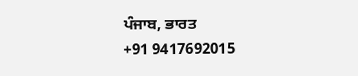ਪੰਜਾਬ, ਭਾਰਤ
+91 9417692015